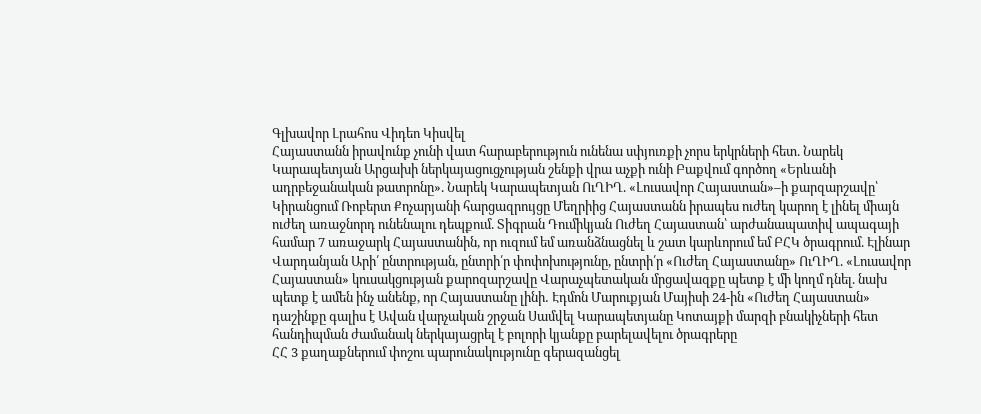Գլխավոր Լրահոս Վիդեո Կիսվել
Հայաստանն իրավունք չունի վատ հարաբերություն ունենա սփյուռքի չորս երկրների հետ. Նարեկ Կարապետյան Արցախի ներկայացուցչության շենքի վրա աչքի ունի Բաքվում գործող «Երևանի ադրբեջանական թատրոնը». Նարեկ Կարապետյան ՈւՂԻՂ. «Լուսավոր Հայաստան»–ի քարզարշավը՝ Կիրանցում Ռոբերտ Քոչարյանի հարցազրույցը Մեղրիից Հայաստանն իրապես ուժեղ կարող է լինել միայն ուժեղ առաջնորդ ունենալու դեպքում. Տիգրան Դումիկյան Ուժեղ Հայաստան՝ արժանապատիվ ապագայի համար 7 առաջարկ Հայաստանին, որ ուզում եմ առանձնացնել և շատ կարևորում եմ ԲՀԿ ծրագրում. Էլինար Վարդանյան Արի՛ ընտրության, ընտրի՛ր փոփոխությունը, ընտրի՛ր «Ուժեղ Հայաստանը» ՈւՂԻՂ. «Լուսավոր Հայաստան» կուսակցության քարոզարշավը Վարաչպետական մրցավազքը պետք է մի կողմ դնել. նախ պետք է ամեն ինչ անենք, որ Հայաստանը լինի․ Էդմոն Մարուքյան Մայիսի 24-ին «Ուժեղ Հայաստան» դաշինքը գալիս է Ավան վարչական շրջան Սամվել Կարապետյանը Կոտայքի մարզի բնակիչների հետ հանդիպման ժամանակ ներկայացրել է բոլորի կյանքը բարելավելու ծրագրերը
ՀՀ 3 քաղաքներում փոշու պարունակությունը գերազանցել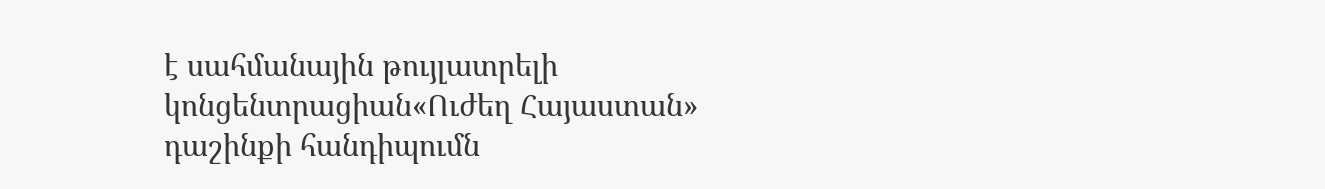է սահմանային թույլատրելի կոնցենտրացիան«Ուժեղ Հայաստան» դաշինքի հանդիպումն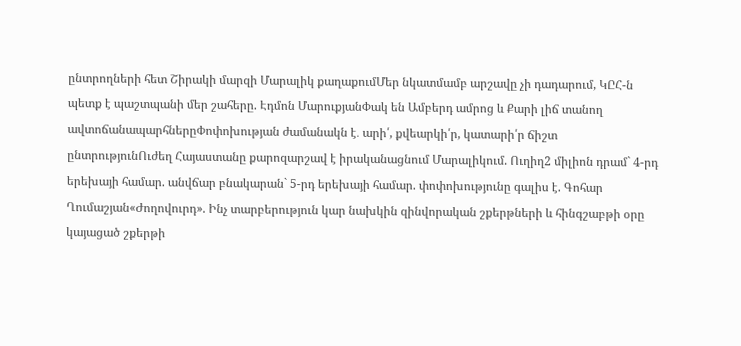ընտրողների հետ Շիրակի մարզի Մարալիկ քաղաքումՄեր նկատմամբ արշավը չի դադարում, ԿԸՀ-ն պետք է պաշտպանի մեր շահերը. Էդմոն ՄարուքյանՓակ են Ամբերդ ամրոց և Քարի լիճ տանող ավտոճանապարհներըՓոփոխության ժամանակն է․ արի՛, քվեարկի՛ր, կատարի՛ր ճիշտ ընտրությունՈւժեղ Հայաստանը քարոզարշավ է իրականացնում Մարալիկում. Ուղիղ2 միլիոն դրամ` 4-րդ երեխայի համար. անվճար բնակարան` 5-րդ երեխայի համար. փոփոխությունը գալիս է. Գոհար Ղումաշյան«Ժողովուրդ». Ինչ տարբերություն կար նախկին զինվորական շքերթների և հինգշաբթի օրը կայացած շքերթի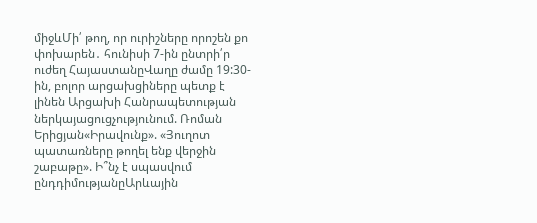միջևՄի՛ թող, որ ուրիշները որոշեն քո փոխարեն․ հունիսի 7-ին ընտրի՛ր ուժեղ ՀայաստանըՎաղը ժամը 19:30-ին, բոլոր արցախցիները պետք է լինեն Արցախի Հանրապետության ներկայացուցչությունում. Ռոման Երիցյան«Իրավունք». «Յուղոտ պատառները թողել ենք վերջին շաբաթը». Ի՞նչ է սպասվում ընդդիմությանըԱրևային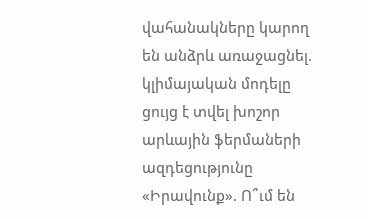վահանակները կարող են անձրև առաջացնել. կլիմայական մոդելը ցույց է տվել խոշոր արևային ֆերմաների ազդեցությունը «Իրավունք». Ո՞ւմ են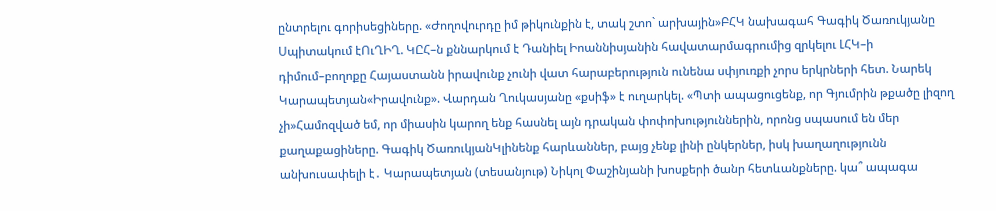ընտրելու գորիսեցիները. «Ժողովուրդը իմ թիկունքին է, տակ շտո` արխային»ԲՀԿ նախագահ Գագիկ Ծառուկյանը Սպիտակում էՈւՂԻՂ. ԿԸՀ–ն քննարկում է Դանիել Իոաննիսյանին հավատարմագրումից զրկելու ԼՀԿ–ի դիմում–բողոքը Հայաստանն իրավունք չունի վատ հարաբերություն ունենա սփյուռքի չորս երկրների հետ. Նարեկ Կարապետյան«Իրավունք». Վարդան Ղուկասյանը «քսիֆ» է ուղարկել. «Պտի ապացուցենք, որ Գյումրին թքածը լիզող չի»Համոզված եմ, որ միասին կարող ենք հասնել այն դրական փոփոխություններին, որոնց սպասում են մեր քաղաքացիները. Գագիկ ԾառուկյանԿլինենք հարևաններ, բայց չենք լինի ընկերներ, իսկ խաղաղությունն անխուսափելի է․ Կարապետյան (տեսանյութ) Նիկոլ Փաշինյանի խոսքերի ծանր հետևանքները. կա՞ ապագա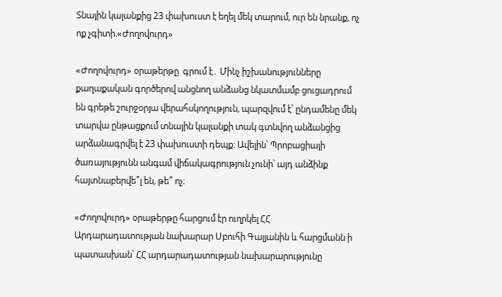Տնային կալանքից 23 փախուստ է եղել մեկ տարում, ուր են նրանք, ոչ ոք չգիտի.«Ժողովուրդ»

«Ժողովուրդ» օրաթերթը  գրում է․ Մինչ իշխանությունները քաղաքական գործերով անցնող անձանց նկատմամբ ցուցադրում են գրեթե շուրջօրյա վերահսկողություն, պարզվում է՝ ընդամենը մեկ տարվա ընթացքում տնային կալանքի տակ գտնվող անձանցից արձանագրվել է 23 փախուստի դեպք։ Ավելին՝ Պրոբացիայի ծառայությունն անգամ վիճակագրություն չունի՝ այդ անձինք հայտնաբերվե՞լ են, թե՞ ոչ։

«Ժողովուրդ» օրաթերթը հարցում էր ուղրկել ՀՀ Արդարադատության նախարար Սբուհի Գալյանին և հարցմանն ի պատասխան՝ ՀՀ արդարադատության նախարարությունը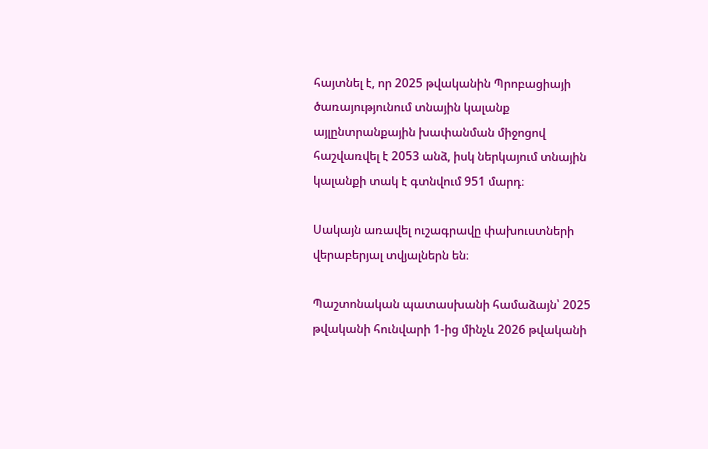հայտնել է, որ 2025 թվականին Պրոբացիայի ծառայությունում տնային կալանք այլընտրանքային խափանման միջոցով հաշվառվել է 2053 անձ, իսկ ներկայում տնային կալանքի տակ է գտնվում 951 մարդ։

Սակայն առավել ուշագրավը փախուստների վերաբերյալ տվյալներն են։

Պաշտոնական պատասխանի համաձայն՝ 2025 թվականի հունվարի 1-ից մինչև 2026 թվականի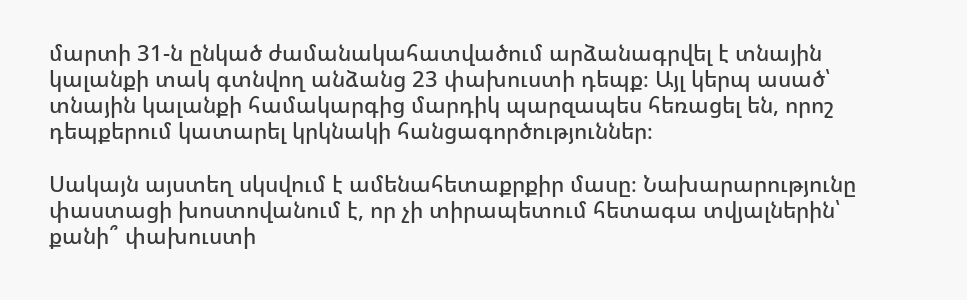մարտի 31-ն ընկած ժամանակահատվածում արձանագրվել է տնային կալանքի տակ գտնվող անձանց 23 փախուստի դեպք։ Այլ կերպ ասած՝ տնային կալանքի համակարգից մարդիկ պարզապես հեռացել են, որոշ դեպքերում կատարել կրկնակի հանցագործություններ։

Սակայն այստեղ սկսվում է ամենահետաքրքիր մասը։ Նախարարությունը փաստացի խոստովանում է, որ չի տիրապետում հետագա տվյալներին՝ քանի՞ փախուստի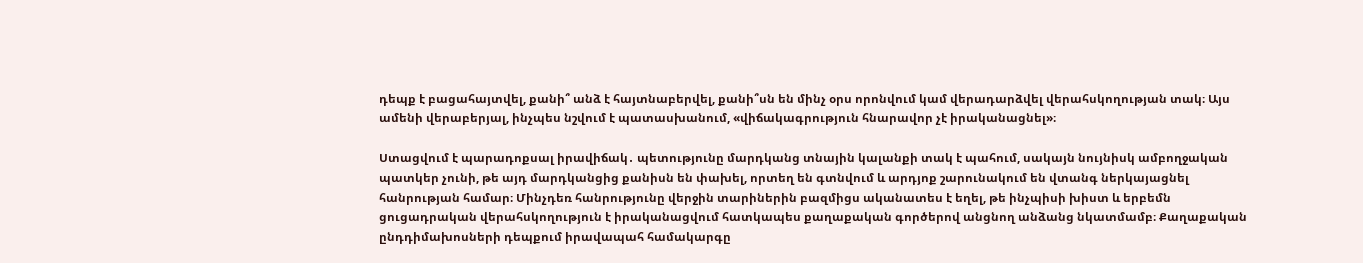դեպք է բացահայտվել, քանի՞ անձ է հայտնաբերվել, քանի՞սն են մինչ օրս որոնվում կամ վերադարձվել վերահսկողության տակ։ Այս ամենի վերաբերյալ, ինչպես նշվում է պատասխանում, «վիճակագրություն հնարավոր չէ իրականացնել»։

Ստացվում է պարադոքսալ իրավիճակ․ պետությունը մարդկանց տնային կալանքի տակ է պահում, սակայն նույնիսկ ամբողջական պատկեր չունի, թե այդ մարդկանցից քանիսն են փախել, որտեղ են գտնվում և արդյոք շարունակում են վտանգ ներկայացնել հանրության համար։ Մինչդեռ հանրությունը վերջին տարիներին բազմիցս ականատես է եղել, թե ինչպիսի խիստ և երբեմն ցուցադրական վերահսկողություն է իրականացվում հատկապես քաղաքական գործերով անցնող անձանց նկատմամբ։ Քաղաքական ընդդիմախոսների դեպքում իրավապահ համակարգը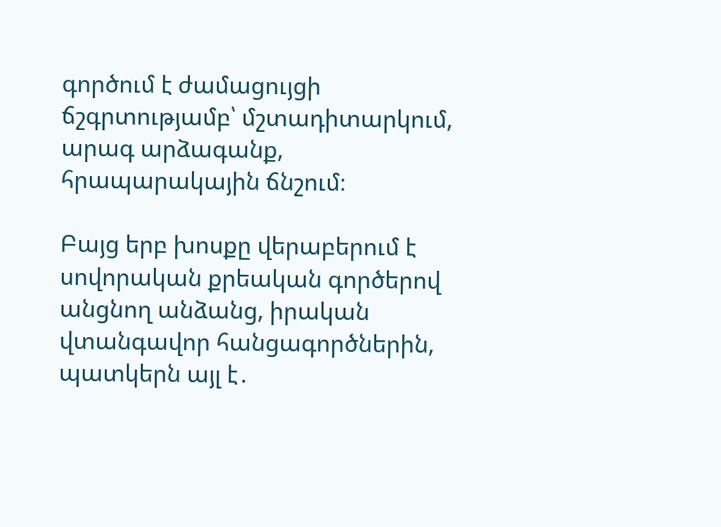գործում է ժամացույցի ճշգրտությամբ՝ մշտադիտարկում, արագ արձագանք, հրապարակային ճնշում։

Բայց երբ խոսքը վերաբերում է սովորական քրեական գործերով անցնող անձանց, իրական վտանգավոր հանցագործներին, պատկերն այլ է․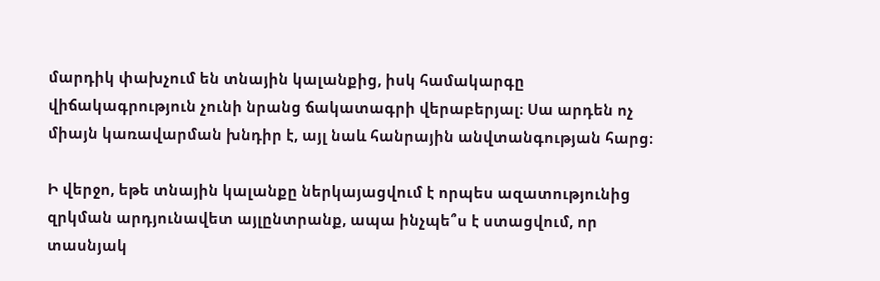մարդիկ փախչում են տնային կալանքից, իսկ համակարգը վիճակագրություն չունի նրանց ճակատագրի վերաբերյալ։ Սա արդեն ոչ միայն կառավարման խնդիր է, այլ նաև հանրային անվտանգության հարց։

Ի վերջո, եթե տնային կալանքը ներկայացվում է որպես ազատությունից զրկման արդյունավետ այլընտրանք, ապա ինչպե՞ս է ստացվում, որ տասնյակ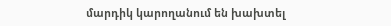մարդիկ կարողանում են խախտել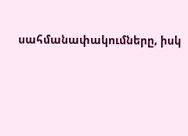սահմանափակումները, իսկ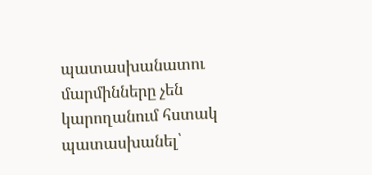պատասխանատու մարմինները չեն կարողանում հստակ պատասխանել՝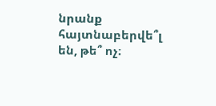նրանք հայտնաբերվե՞լ են, թե՞ ոչ։